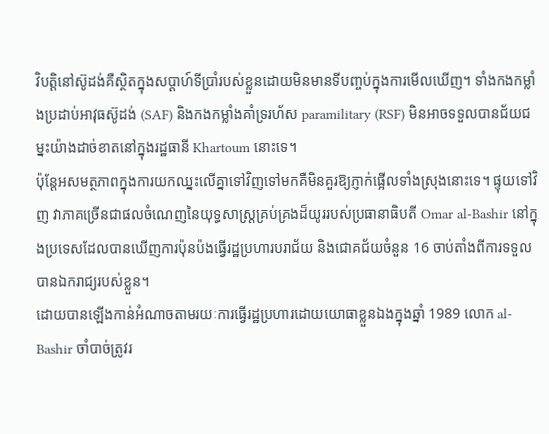វិបត្តិនៅស៊ូដង់គឺស្ថិតក្នុងសប្តាហ៍ទីប្រាំរបស់ខ្លួនដោយមិនមានទីបញ្ចប់ក្នុងការមើលឃើញ។ ទាំងកងកម្លាំងប្រដាប់អាវុធស៊ូដង់ (SAF) និងកងកម្លាំងគាំទ្ររហ័ស paramilitary (RSF) មិនអាចទទួលបានជ័យជម្នះយ៉ាងដាច់ខាតនៅក្នុងរដ្ឋធានី Khartoum នោះទេ។
ប៉ុន្តែអសមត្ថភាពក្នុងការយកឈ្នះលើគ្នាទៅវិញទៅមកគឺមិនគួរឱ្យភ្ញាក់ផ្អើលទាំងស្រុងនោះទេ។ ផ្ទុយទៅវិញ វាភាគច្រើនជាផលចំណេញនៃយុទ្ធសាស្ត្រគ្រប់គ្រងដ៏យូររបស់ប្រធានាធិបតី Omar al-Bashir នៅក្នុងប្រទេសដែលបានឃើញការប៉ុនប៉ងធ្វើរដ្ឋប្រហារបរាជ័យ និងជោគជ័យចំនួន 16 ចាប់តាំងពីការទទួលបានឯករាជ្យរបស់ខ្លួន។
ដោយបានឡើងកាន់អំណាចតាមរយៈការធ្វើរដ្ឋប្រហារដោយយោធាខ្លួនឯងក្នុងឆ្នាំ 1989 លោក al-Bashir ចាំបាច់ត្រូវរ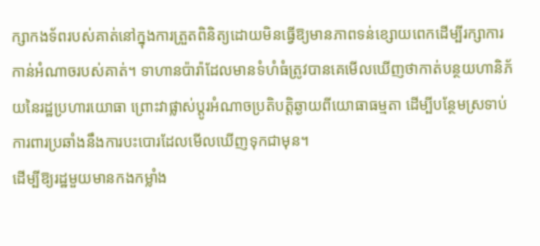ក្សាកងទ័ពរបស់គាត់នៅក្នុងការត្រួតពិនិត្យដោយមិនធ្វើឱ្យមានភាពទន់ខ្សោយពេកដើម្បីរក្សាការកាន់អំណាចរបស់គាត់។ ទាហានប៉ារ៉ាដែលមានទំហំធំត្រូវបានគេមើលឃើញថាកាត់បន្ថយហានិភ័យនៃរដ្ឋប្រហារយោធា ព្រោះវាផ្លាស់ប្តូរអំណាចប្រតិបត្តិឆ្ងាយពីយោធាធម្មតា ដើម្បីបន្ថែមស្រទាប់ការពារប្រឆាំងនឹងការបះបោរដែលមើលឃើញទុកជាមុន។
ដើម្បីឱ្យរដ្ឋមួយមានកងកម្លាំង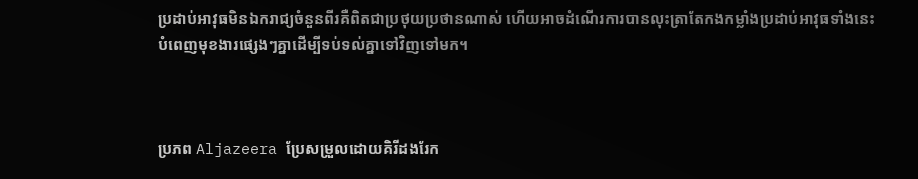ប្រដាប់អាវុធមិនឯករាជ្យចំនួនពីរគឺពិតជាប្រថុយប្រថានណាស់ ហើយអាចដំណើរការបានលុះត្រាតែកងកម្លាំងប្រដាប់អាវុធទាំងនេះបំពេញមុខងារផ្សេងៗគ្នាដើម្បីទប់ទល់គ្នាទៅវិញទៅមក។



ប្រភព Aljazeera ប្រែសម្រួលដោយគិរីដងរែក